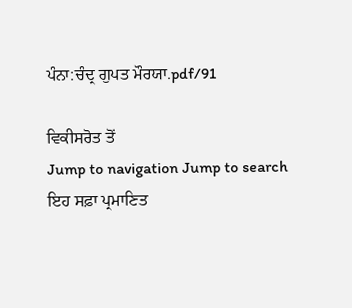ਪੰਨਾ:ਚੰਦ੍ਰ ਗੁਪਤ ਮੌਰਯਾ.pdf/91

ਵਿਕੀਸਰੋਤ ਤੋਂ
Jump to navigation Jump to search
ਇਹ ਸਫ਼ਾ ਪ੍ਰਮਾਣਿਤ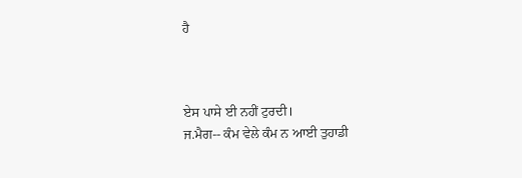ਹੈ



ਏਸ ਪਾਸੇ ਈ ਨਹੀਂ ਟੁਰਦੀ।
ਜ.ਮੈਗ-- ਕੰਮ ਵੇਲੇ ਕੰਮ ਨ ਆਈ ਤੁਹਾਡੀ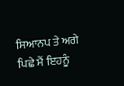ਸਿਆਨਪ ਤੇ ਅਗੇ
ਪਿਛੇ ਮੈਂ ਇਹਨੂੰ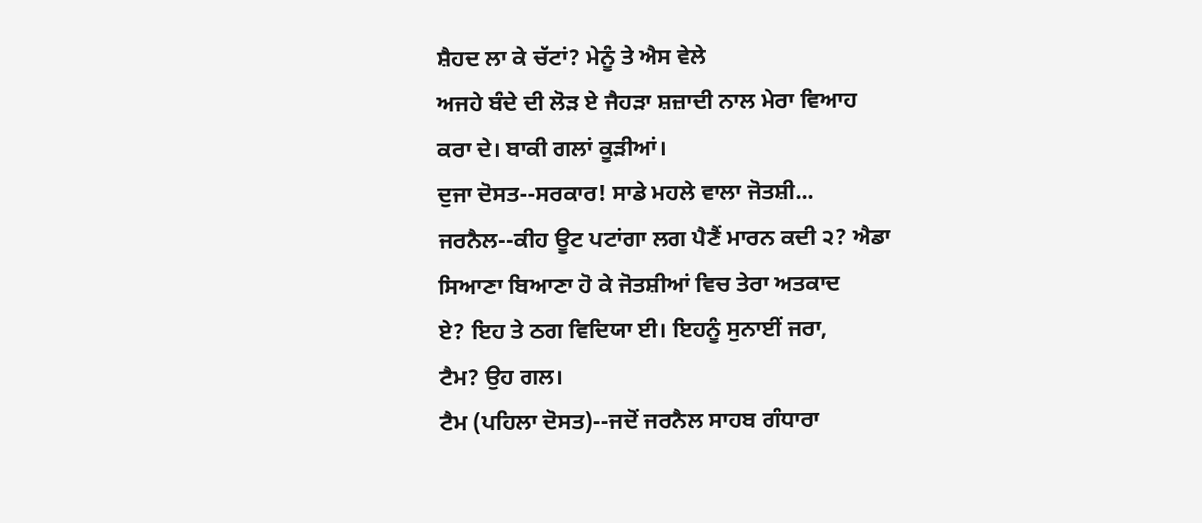ਸ਼ੈਹਦ ਲਾ ਕੇ ਚੱਟਾਂ? ਮੇਨੂੰ ਤੇ ਐਸ ਵੇਲੇ
ਅਜਹੇ ਬੰਦੇ ਦੀ ਲੋੜ ਏ ਜੈਹੜਾ ਸ਼ਜ਼ਾਦੀ ਨਾਲ ਮੇਰਾ ਵਿਆਹ
ਕਰਾ ਦੇ। ਬਾਕੀ ਗਲਾਂ ਕੂੜੀਆਂ।
ਦੁਜਾ ਦੋਸਤ--ਸਰਕਾਰ! ਸਾਡੇ ਮਹਲੇ ਵਾਲਾ ਜੋਤਸ਼ੀ...
ਜਰਨੈਲ--ਕੀਹ ਊਟ ਪਟਾਂਗਾ ਲਗ ਪੈਣੈਂ ਮਾਰਨ ਕਦੀ ੨? ਐਡਾ
ਸਿਆਣਾ ਬਿਆਣਾ ਹੋ ਕੇ ਜੋਤਸ਼ੀਆਂ ਵਿਚ ਤੇਰਾ ਅਤਕਾਦ
ਏ? ਇਹ ਤੇ ਠਗ ਵਿਦਿਯਾ ਈ। ਇਹਨੂੰ ਸੁਨਾਈਂ ਜਰਾ,
ਟੈਮ? ਉਹ ਗਲ।
ਟੈਮ (ਪਹਿਲਾ ਦੋਸਤ)--ਜਦੋਂ ਜਰਨੈਲ ਸਾਹਬ ਗੰਧਾਰਾ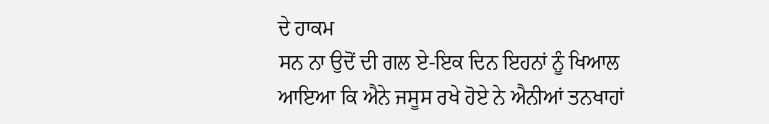ਦੇ ਹਾਕਮ
ਸਨ ਨਾ ਉਦੋਂ ਦੀ ਗਲ ਏ-ਇਕ ਦਿਨ ਇਹਨਾਂ ਨੂੰ ਖਿਆਲ
ਆਇਆ ਕਿ ਐਨੇ ਜਸੂਸ ਰਖੇ ਹੋਏ ਨੇ ਐਨੀਆਂ ਤਨਖਾਹਾਂ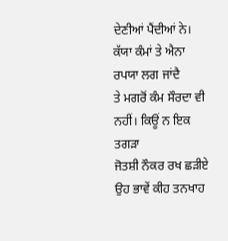ਦੇਣੀਆਂ ਪੈਂਦੀਆਂ ਨੇ। ਕੱਯਾ ਕੰਮਾਂ ਤੇ ਐਨਾ ਰਪਯਾ ਲਗ ਜਾਂਦੈ
ਤੇ ਮਗਰੋਂ ਕੰਮ ਸੌਰਦਾ ਵੀ ਨਹੀਂ। ਕਿਊਂ ਨ ਇਕ ਤਗੜਾ
ਜੋਤਸ਼ੀ ਨੌਕਰ ਰਖ ਛੜੀਏ ਉਹ ਭਾਵੇਂ ਕੀਹ ਤਨਖਾਹ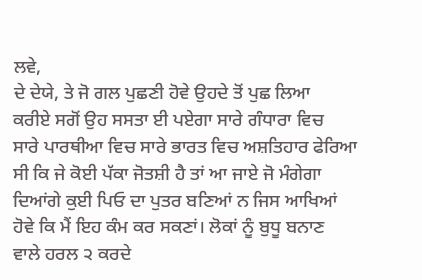ਲਵੇ,
ਦੇ ਦੇਯੇ, ਤੇ ਜੋ ਗਲ ਪੁਛਣੀ ਹੋਵੇ ਉਹਦੇ ਤੋਂ ਪੁਛ ਲਿਆ
ਕਰੀਏ ਸਗੋਂ ਉਹ ਸਸਤਾ ਈ ਪਏਗਾ ਸਾਰੇ ਗੰਧਾਰਾ ਵਿਚ
ਸਾਰੇ ਪਾਰਥੀਆ ਵਿਚ ਸਾਰੇ ਭਾਰਤ ਵਿਚ ਅਸ਼ਤਿਹਾਰ ਫੇਰਿਆ
ਸੀ ਕਿ ਜੇ ਕੋਈ ਪੱਕਾ ਜੋਤਸ਼ੀ ਹੈ ਤਾਂ ਆ ਜਾਏ ਜੋ ਮੰਗੇਗਾ
ਦਿਆਂਗੇ ਕੁਈ ਪਿਓ ਦਾ ਪੁਤਰ ਬਣਿਆਂ ਨ ਜਿਸ ਆਖਿਆਂ
ਹੋਵੇ ਕਿ ਮੈਂ ਇਹ ਕੰਮ ਕਰ ਸਕਣਾਂ। ਲੋਕਾਂ ਨੂੰ ਬੁਧੂ ਬਨਾਣ
ਵਾਲੇ ਹਰਲ ੨ ਕਰਦੇ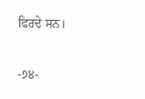ਫਿਰਦੇ ਸਨ।

-੭੪-